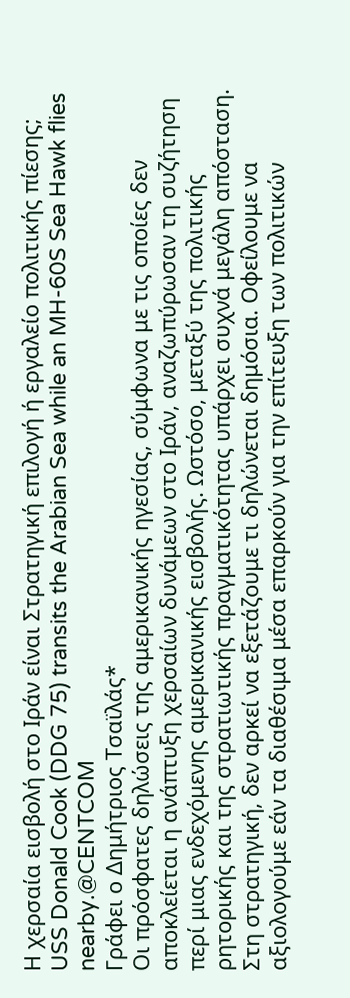Η χερσαία εισβολή στο Ιράν είναι Στρατηγική επιλογή ή εργαλείο πολιτικής πίεσης;
USS Donald Cook (DDG 75) transits the Arabian Sea while an MH-60S Sea Hawk flies nearby.@CENTCOM
Γράφει ο Δημήτριος Τσαϊλάς*
Οι πρόσφατες δηλώσεις της αμερικανικής ηγεσίας, σύμφωνα με τις οποίες δεν αποκλείεται η ανάπτυξη χερσαίων δυνάμεων στο Ιράν, αναζωπύρωσαν τη συζήτηση περί μιας ενδεχόμενης αμερικανικής εισβολής. Ωστόσο, μεταξύ της πολιτικής ρητορικής και της στρατιωτικής πραγματικότητας υπάρχει συχνά μεγάλη απόσταση.
Στη στρατηγική, δεν αρκεί να εξετάζουμε τι δηλώνεται δημόσια. Οφείλουμε να αξιολογούμε εάν τα διαθέσιμα μέσα επαρκούν για την επίτευξη των πολιτικών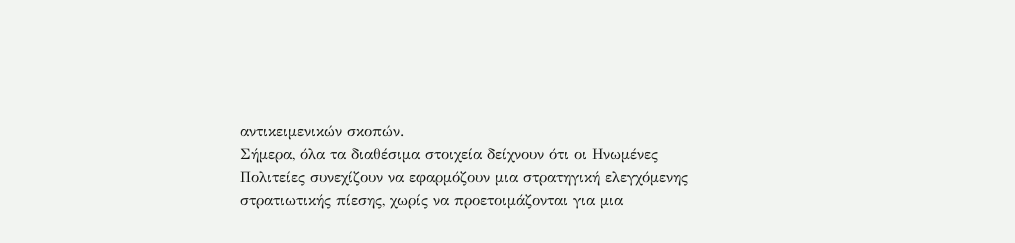αντικειμενικών σκοπών.
Σήμερα, όλα τα διαθέσιμα στοιχεία δείχνουν ότι οι Ηνωμένες Πολιτείες συνεχίζουν να εφαρμόζουν μια στρατηγική ελεγχόμενης στρατιωτικής πίεσης, χωρίς να προετοιμάζονται για μια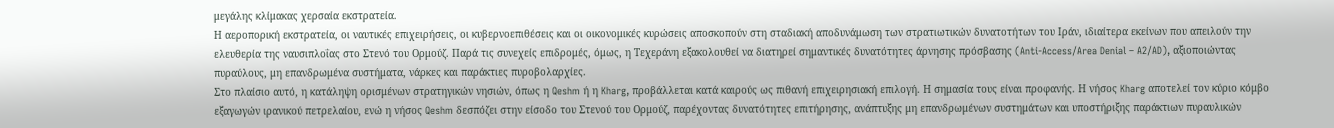μεγάλης κλίμακας χερσαία εκστρατεία.
Η αεροπορική εκστρατεία, οι ναυτικές επιχειρήσεις, οι κυβερνοεπιθέσεις και οι οικονομικές κυρώσεις αποσκοπούν στη σταδιακή αποδυνάμωση των στρατιωτικών δυνατοτήτων του Ιράν, ιδιαίτερα εκείνων που απειλούν την ελευθερία της ναυσιπλοΐας στο Στενό του Ορμούζ. Παρά τις συνεχείς επιδρομές, όμως, η Τεχεράνη εξακολουθεί να διατηρεί σημαντικές δυνατότητες άρνησης πρόσβασης (Anti-Access/Area Denial – A2/AD), αξιοποιώντας πυραύλους, μη επανδρωμένα συστήματα, νάρκες και παράκτιες πυροβολαρχίες.
Στο πλαίσιο αυτό, η κατάληψη ορισμένων στρατηγικών νησιών, όπως η Qeshm ή η Kharg, προβάλλεται κατά καιρούς ως πιθανή επιχειρησιακή επιλογή. Η σημασία τους είναι προφανής. Η νήσος Kharg αποτελεί τον κύριο κόμβο εξαγωγών ιρανικού πετρελαίου, ενώ η νήσος Qeshm δεσπόζει στην είσοδο του Στενού του Ορμούζ, παρέχοντας δυνατότητες επιτήρησης, ανάπτυξης μη επανδρωμένων συστημάτων και υποστήριξης παράκτιων πυραυλικών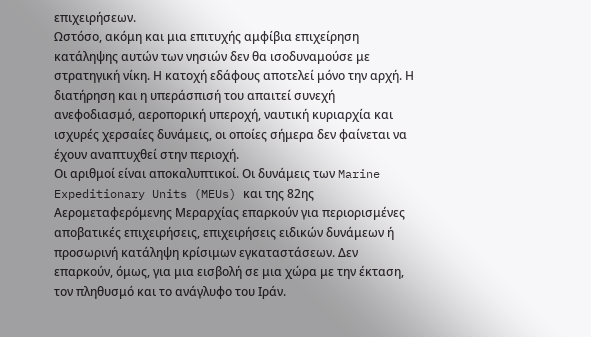επιχειρήσεων.
Ωστόσο, ακόμη και μια επιτυχής αμφίβια επιχείρηση κατάληψης αυτών των νησιών δεν θα ισοδυναμούσε με στρατηγική νίκη. Η κατοχή εδάφους αποτελεί μόνο την αρχή. Η διατήρηση και η υπεράσπισή του απαιτεί συνεχή ανεφοδιασμό, αεροπορική υπεροχή, ναυτική κυριαρχία και ισχυρές χερσαίες δυνάμεις, οι οποίες σήμερα δεν φαίνεται να έχουν αναπτυχθεί στην περιοχή.
Οι αριθμοί είναι αποκαλυπτικοί. Οι δυνάμεις των Marine Expeditionary Units (MEUs) και της 82ης Αερομεταφερόμενης Μεραρχίας επαρκούν για περιορισμένες αποβατικές επιχειρήσεις, επιχειρήσεις ειδικών δυνάμεων ή προσωρινή κατάληψη κρίσιμων εγκαταστάσεων. Δεν επαρκούν, όμως, για μια εισβολή σε μια χώρα με την έκταση, τον πληθυσμό και το ανάγλυφο του Ιράν.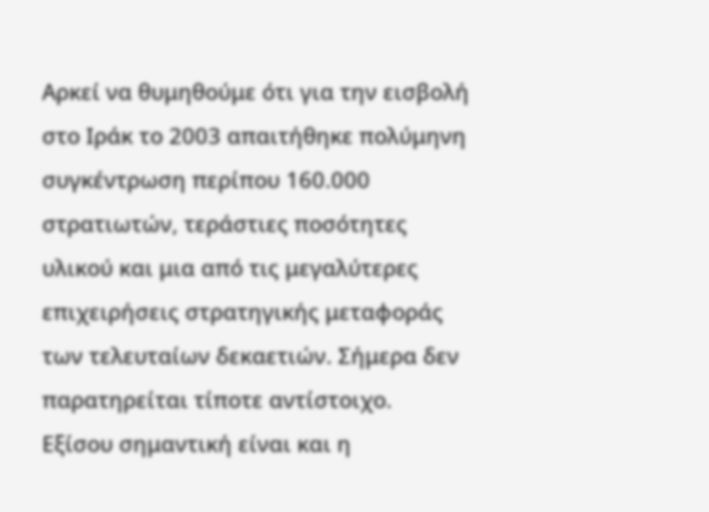Αρκεί να θυμηθούμε ότι για την εισβολή στο Ιράκ το 2003 απαιτήθηκε πολύμηνη συγκέντρωση περίπου 160.000 στρατιωτών, τεράστιες ποσότητες υλικού και μια από τις μεγαλύτερες επιχειρήσεις στρατηγικής μεταφοράς των τελευταίων δεκαετιών. Σήμερα δεν παρατηρείται τίποτε αντίστοιχο.
Εξίσου σημαντική είναι και η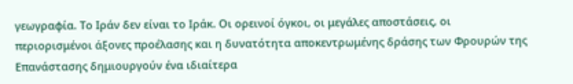γεωγραφία. Το Ιράν δεν είναι το Ιράκ. Οι ορεινοί όγκοι, οι μεγάλες αποστάσεις, οι περιορισμένοι άξονες προέλασης και η δυνατότητα αποκεντρωμένης δράσης των Φρουρών της Επανάστασης δημιουργούν ένα ιδιαίτερα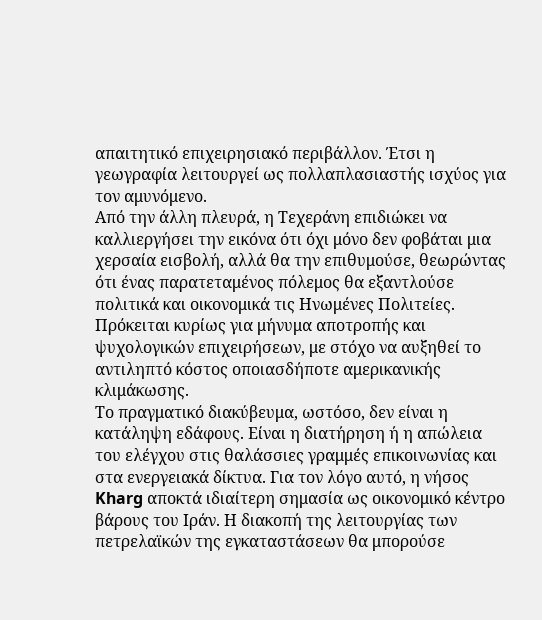απαιτητικό επιχειρησιακό περιβάλλον. Έτσι η γεωγραφία λειτουργεί ως πολλαπλασιαστής ισχύος για τον αμυνόμενο.
Από την άλλη πλευρά, η Τεχεράνη επιδιώκει να καλλιεργήσει την εικόνα ότι όχι μόνο δεν φοβάται μια χερσαία εισβολή, αλλά θα την επιθυμούσε, θεωρώντας ότι ένας παρατεταμένος πόλεμος θα εξαντλούσε πολιτικά και οικονομικά τις Ηνωμένες Πολιτείες. Πρόκειται κυρίως για μήνυμα αποτροπής και ψυχολογικών επιχειρήσεων, με στόχο να αυξηθεί το αντιληπτό κόστος οποιασδήποτε αμερικανικής κλιμάκωσης.
Το πραγματικό διακύβευμα, ωστόσο, δεν είναι η κατάληψη εδάφους. Είναι η διατήρηση ή η απώλεια του ελέγχου στις θαλάσσιες γραμμές επικοινωνίας και στα ενεργειακά δίκτυα. Για τον λόγο αυτό, η νήσος Kharg αποκτά ιδιαίτερη σημασία ως οικονομικό κέντρο βάρους του Ιράν. Η διακοπή της λειτουργίας των πετρελαϊκών της εγκαταστάσεων θα μπορούσε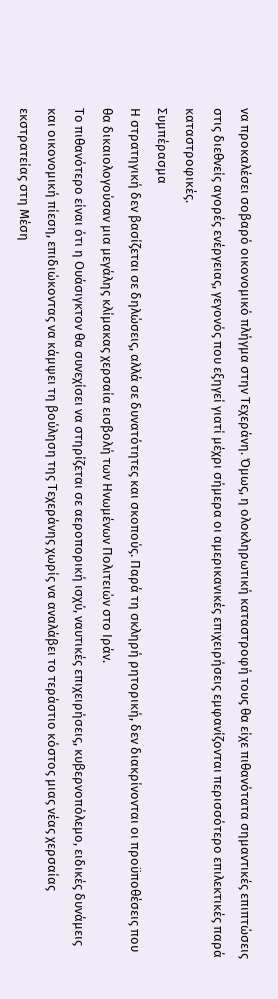να προκαλέσει σοβαρό οικονομικό πλήγμα στην Τεχεράνη. Όμως, η ολοκληρωτική καταστροφή τους θα είχε πιθανότατα σημαντικές επιπτώσεις στις διεθνείς αγορές ενέργειας, γεγονός που εξηγεί γιατί μέχρι σήμερα οι αμερικανικές επιχειρήσεις εμφανίζονται περισσότερο επιλεκτικές παρά καταστροφικές.
Συμπέρασμα
Η στρατηγική δεν βασίζεται σε δηλώσεις, αλλά σε δυνατότητες και σκοπούς. Παρά τη σκληρή ρητορική, δεν διακρίνονται οι προϋποθέσεις που θα δικαιολογούσαν μια μεγάλης κλίμακας χερσαία εισβολή των Ηνωμένων Πολιτειών στο Ιράν.
Το πιθανότερο είναι ότι η Ουάσιγκτον θα συνεχίσει να στηρίζεται σε αεροπορική ισχύ, ναυτικές επιχειρήσεις, κυβερνοπόλεμο, ειδικές δυνάμεις και οικονομική πίεση, επιδιώκοντας να κάμψει τη βούληση της Τεχεράνης χωρίς να αναλάβει το τεράστιο κόστος μιας νέας χερσαίας εκστρατείας στη Μέση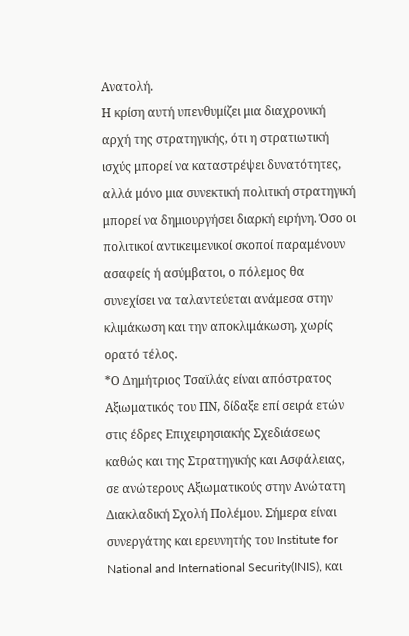Ανατολή.
Η κρίση αυτή υπενθυμίζει μια διαχρονική αρχή της στρατηγικής, ότι η στρατιωτική ισχύς μπορεί να καταστρέψει δυνατότητες, αλλά μόνο μια συνεκτική πολιτική στρατηγική μπορεί να δημιουργήσει διαρκή ειρήνη. Όσο οι πολιτικοί αντικειμενικοί σκοποί παραμένουν ασαφείς ή ασύμβατοι, ο πόλεμος θα συνεχίσει να ταλαντεύεται ανάμεσα στην κλιμάκωση και την αποκλιμάκωση, χωρίς ορατό τέλος.
*Ο Δημήτριος Τσαϊλάς είναι απόστρατος Αξιωματικός του ΠΝ, δίδαξε επί σειρά ετών στις έδρες Επιχειρησιακής Σχεδιάσεως καθώς και της Στρατηγικής και Ασφάλειας, σε ανώτερους Αξιωματικούς στην Ανώτατη Διακλαδική Σχολή Πολέμου. Σήμερα είναι συνεργάτης και ερευνητής του Institute for National and International Security(INIS), και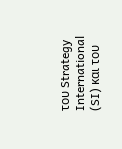του Strategy International (SI) και του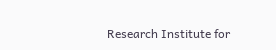Research Institute for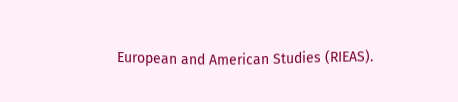European and American Studies (RIEAS).